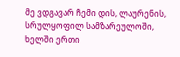მე ვდგავარ ჩემი დის, ლაურენის, სრულყოფილ სამზარეულოში, ხელში ერთი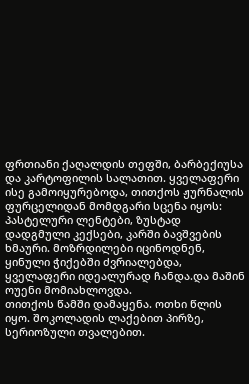ფრთიანი ქაღალდის თეფში, ბარბექიუსა და კარტოფილის სალათით. ყველაფერი ისე გამოიყურებოდა, თითქოს ჟურნალის ფურცელიდან მომდგარი სცენა იყოს:
პასტელური ლენტები, ზუსტად დადგმული კექსები, კარში ბავშვების ხმაური. მოზრდილები იცინოდნენ, ყინული ჭიქებში ძვრიალებდა, ყველაფერი იდეალურად ჩანდა.და მაშინ ოუენი მომიახლოვდა.
თითქოს წამში დამაყენა. ოთხი წლის იყო. შოკოლადის ლაქებით პირზე, სერიოზული თვალებით.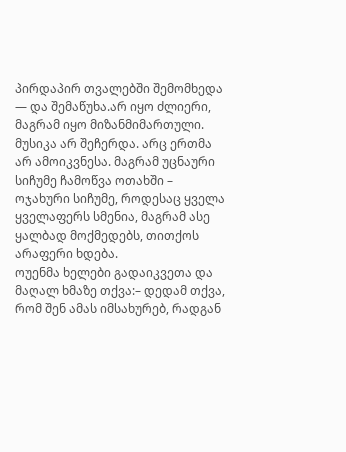პირდაპირ თვალებში შემომხედა — და შემაწუხა.არ იყო ძლიერი, მაგრამ იყო მიზანმიმართული.
მუსიკა არ შეჩერდა. არც ერთმა არ ამოიკვნესა. მაგრამ უცნაური სიჩუმე ჩამოწვა ოთახში – ოჯახური სიჩუმე, როდესაც ყველა ყველაფერს სმენია, მაგრამ ასე ყალბად მოქმედებს, თითქოს არაფერი ხდება.
ოუენმა ხელები გადაიკვეთა და მაღალ ხმაზე თქვა:– დედამ თქვა, რომ შენ ამას იმსახურებ, რადგან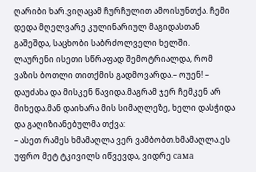ღარიბი ხარ.ვიღაცამ ჩურჩულით ამოისუნთქა. ჩემი დედა მღელვარე კულინარიულ მაგიდასთან გაშეშდა, საცხობი საბრძოლველი ხელში.
ლაურენი ისეთი სწრაფად შემოტრიალდა, რომ ვაზის ბოთლი თითქმის გადმოვარდა.– ოუენ! – დაუძახა და მისკენ წავიდა.მაგრამ ჯერ ჩემკენ არ მიხედა.მან დაიხარა მის სიმაღლეზე, ხელი დასჭიდა და გაღიზიანებულმა თქვა:
– ასეთ რამეს ხმამაღლა ვერ ვამბობთ.ხმამაღლა.ეს უფრო მეტ ტკივილს იწვევდა, ვიდრე сама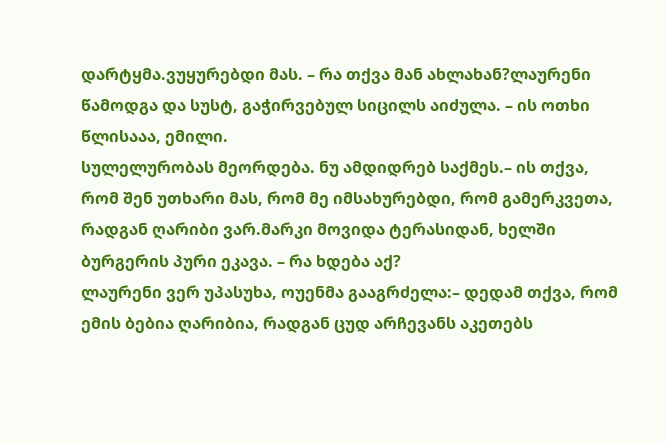დარტყმა.ვუყურებდი მას. – რა თქვა მან ახლახან?ლაურენი წამოდგა და სუსტ, გაჭირვებულ სიცილს აიძულა. – ის ოთხი წლისააა, ემილი.
სულელურობას მეორდება. ნუ ამდიდრებ საქმეს.– ის თქვა, რომ შენ უთხარი მას, რომ მე იმსახურებდი, რომ გამერკვეთა, რადგან ღარიბი ვარ.მარკი მოვიდა ტერასიდან, ხელში ბურგერის პური ეკავა. – რა ხდება აქ?
ლაურენი ვერ უპასუხა, ოუენმა გააგრძელა:– დედამ თქვა, რომ ემის ბებია ღარიბია, რადგან ცუდ არჩევანს აკეთებს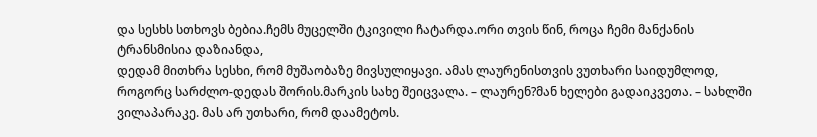და სესხს სთხოვს ბებია.ჩემს მუცელში ტკივილი ჩატარდა.ორი თვის წინ, როცა ჩემი მანქანის ტრანსმისია დაზიანდა,
დედამ მითხრა სესხი, რომ მუშაობაზე მივსულიყავი. ამას ლაურენისთვის ვუთხარი საიდუმლოდ, როგორც სარძლო-დედას შორის.მარკის სახე შეიცვალა. – ლაურენ?მან ხელები გადაიკვეთა. – სახლში ვილაპარაკე. მას არ უთხარი, რომ დაამეტოს.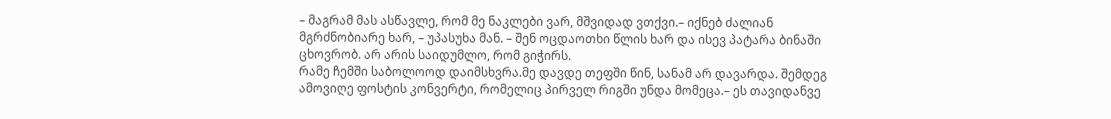– მაგრამ მას ასწავლე, რომ მე ნაკლები ვარ, მშვიდად ვთქვი.– იქნებ ძალიან მგრძნობიარე ხარ, – უპასუხა მან. – შენ ოცდაოთხი წლის ხარ და ისევ პატარა ბინაში ცხოვრობ. არ არის საიდუმლო, რომ გიჭირს.
რამე ჩემში საბოლოოდ დაიმსხვრა.მე დავდე თეფში წინ, სანამ არ დავარდა. შემდეგ ამოვიღე ფოსტის კონვერტი, რომელიც პირველ რიგში უნდა მომეცა.– ეს თავიდანვე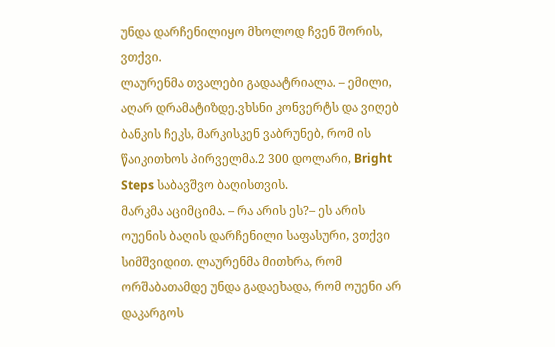უნდა დარჩენილიყო მხოლოდ ჩვენ შორის, ვთქვი.
ლაურენმა თვალები გადაატრიალა. – ემილი, აღარ დრამატიზდე.ვხსნი კონვერტს და ვიღებ ბანკის ჩეკს, მარკისკენ ვაბრუნებ, რომ ის წაიკითხოს პირველმა.2 300 დოლარი, Bright Steps საბავშვო ბაღისთვის.
მარკმა აციმციმა. – რა არის ეს?– ეს არის ოუენის ბაღის დარჩენილი საფასური, ვთქვი სიმშვიდით. ლაურენმა მითხრა, რომ ორშაბათამდე უნდა გადაეხადა, რომ ოუენი არ დაკარგოს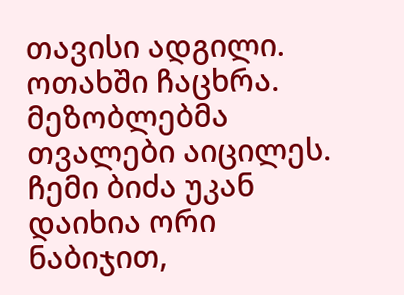თავისი ადგილი.
ოთახში ჩაცხრა. მეზობლებმა თვალები აიცილეს. ჩემი ბიძა უკან დაიხია ორი ნაბიჯით,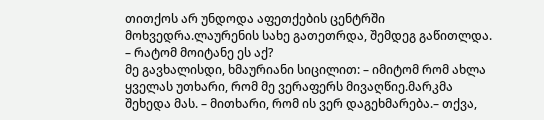თითქოს არ უნდოდა აფეთქების ცენტრში მოხვედრა.ლაურენის სახე გათეთრდა, შემდეგ გაწითლდა. – რატომ მოიტანე ეს აქ?
მე გავხალისდი, ხმაურიანი სიცილით: – იმიტომ რომ ახლა ყველას უთხარი, რომ მე ვერაფერს მივაღწიე.მარკმა შეხედა მას. – მითხარი, რომ ის ვერ დაგეხმარება.– თქვა,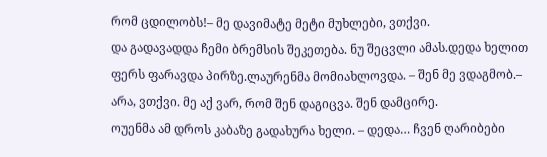რომ ცდილობს!– მე დავიმატე მეტი მუხლები, ვთქვი.
და გადავადდა ჩემი ბრემსის შეკეთება. ნუ შეცვლი ამას.დედა ხელით ფერს ფარავდა პირზე.ლაურენმა მომიახლოვდა. – შენ მე ვდაგმობ.– არა, ვთქვი. მე აქ ვარ, რომ შენ დაგიცვა. შენ დამცირე.
ოუენმა ამ დროს კაბაზე გადახურა ხელი. – დედა… ჩვენ ღარიბები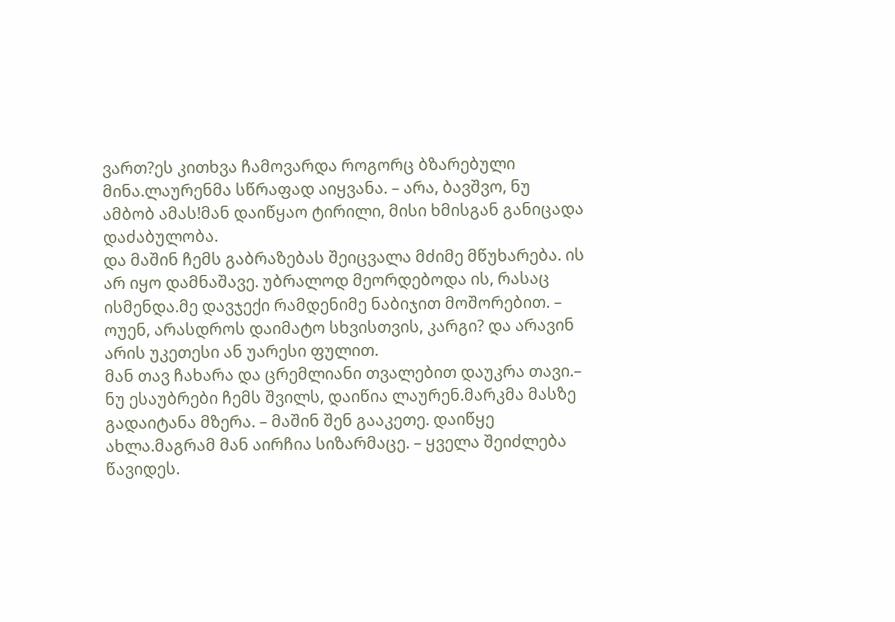ვართ?ეს კითხვა ჩამოვარდა როგორც ბზარებული მინა.ლაურენმა სწრაფად აიყვანა. – არა, ბავშვო, ნუ ამბობ ამას!მან დაიწყაო ტირილი, მისი ხმისგან განიცადა დაძაბულობა.
და მაშინ ჩემს გაბრაზებას შეიცვალა მძიმე მწუხარება. ის არ იყო დამნაშავე. უბრალოდ მეორდებოდა ის, რასაც ისმენდა.მე დავჯექი რამდენიმე ნაბიჯით მოშორებით. – ოუენ, არასდროს დაიმატო სხვისთვის, კარგი? და არავინ არის უკეთესი ან უარესი ფულით.
მან თავ ჩახარა და ცრემლიანი თვალებით დაუკრა თავი.– ნუ ესაუბრები ჩემს შვილს, დაიწია ლაურენ.მარკმა მასზე გადაიტანა მზერა. – მაშინ შენ გააკეთე. დაიწყე ახლა.მაგრამ მან აირჩია სიზარმაცე. – ყველა შეიძლება წავიდეს.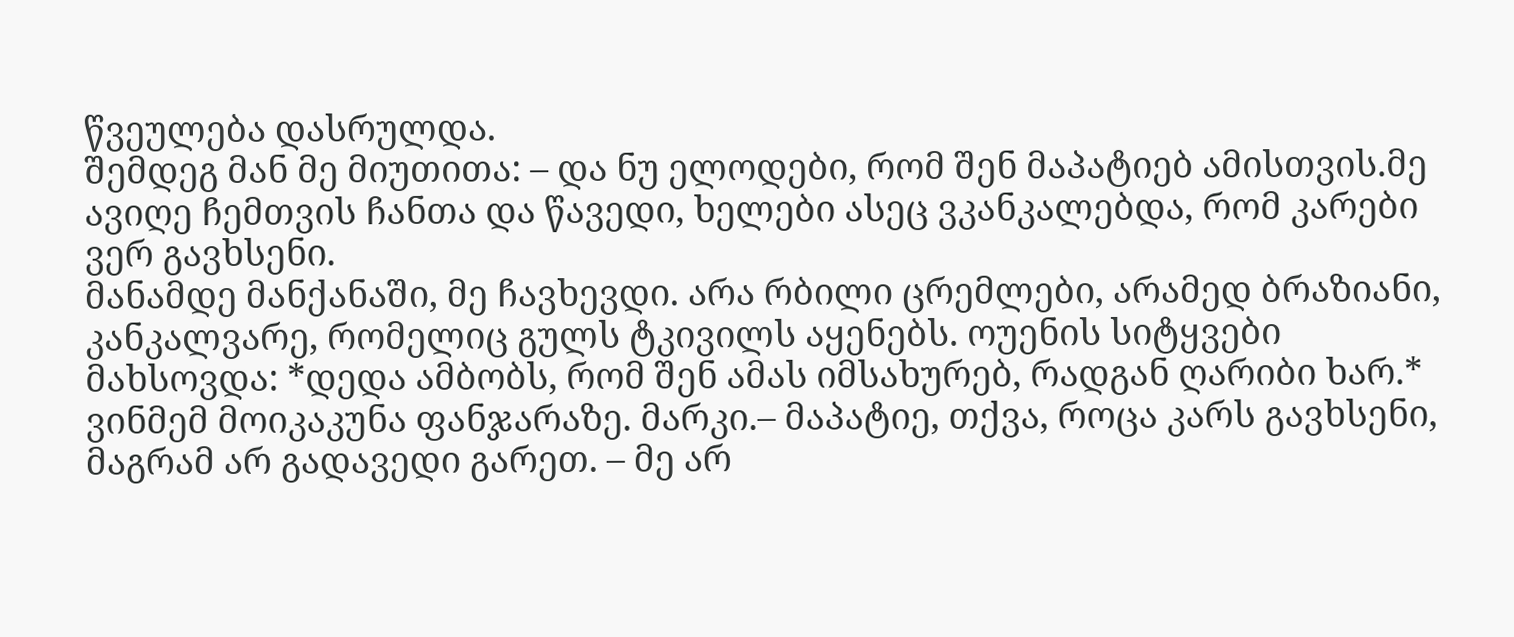წვეულება დასრულდა.
შემდეგ მან მე მიუთითა: – და ნუ ელოდები, რომ შენ მაპატიებ ამისთვის.მე ავიღე ჩემთვის ჩანთა და წავედი, ხელები ასეც ვკანკალებდა, რომ კარები ვერ გავხსენი.
მანამდე მანქანაში, მე ჩავხევდი. არა რბილი ცრემლები, არამედ ბრაზიანი, კანკალვარე, რომელიც გულს ტკივილს აყენებს. ოუენის სიტყვები მახსოვდა: *დედა ამბობს, რომ შენ ამას იმსახურებ, რადგან ღარიბი ხარ.*
ვინმემ მოიკაკუნა ფანჯარაზე. მარკი.– მაპატიე, თქვა, როცა კარს გავხსენი, მაგრამ არ გადავედი გარეთ. – მე არ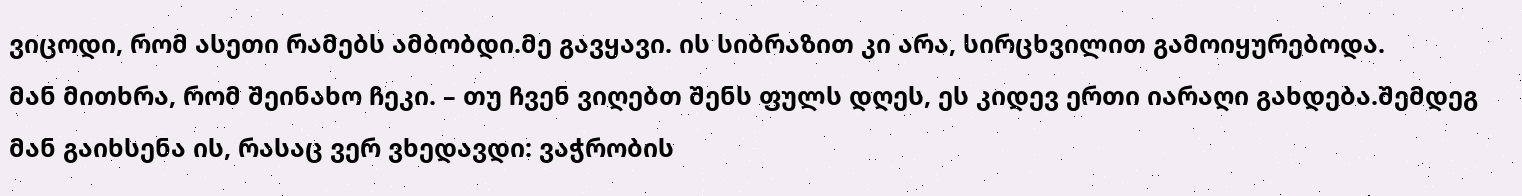ვიცოდი, რომ ასეთი რამებს ამბობდი.მე გავყავი. ის სიბრაზით კი არა, სირცხვილით გამოიყურებოდა.
მან მითხრა, რომ შეინახო ჩეკი. – თუ ჩვენ ვიღებთ შენს ფულს დღეს, ეს კიდევ ერთი იარაღი გახდება.შემდეგ მან გაიხსენა ის, რასაც ვერ ვხედავდი: ვაჭრობის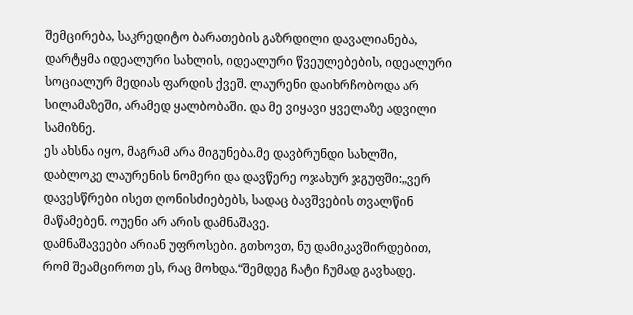შემცირება, საკრედიტო ბარათების გაზრდილი დავალიანება,
დარტყმა იდეალური სახლის, იდეალური წვეულებების, იდეალური სოციალურ მედიას ფარდის ქვეშ. ლაურენი დაიხრჩობოდა არ სილამაზეში, არამედ ყალბობაში. და მე ვიყავი ყველაზე ადვილი სამიზნე.
ეს ახსნა იყო, მაგრამ არა მიგუნება.მე დავბრუნდი სახლში, დაბლოკე ლაურენის ნომერი და დავწერე ოჯახურ ჯგუფში:„ვერ დავესწრები ისეთ ღონისძიებებს, სადაც ბავშვების თვალწინ მაწამებენ. ოუენი არ არის დამნაშავე.
დამნაშავეები არიან უფროსები. გთხოვთ, ნუ დამიკავშირდებით, რომ შეამციროთ ეს, რაც მოხდა.“შემდეგ ჩატი ჩუმად გავხადე.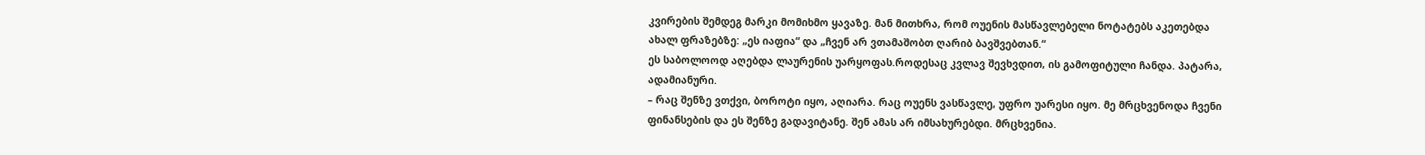კვირების შემდეგ მარკი მომიხმო ყავაზე. მან მითხრა, რომ ოუენის მასწავლებელი ნოტატებს აკეთებდა ახალ ფრაზებზე: „ეს იაფია“ და „ჩვენ არ ვთამაშობთ ღარიბ ბავშვებთან.“
ეს საბოლოოდ აღებდა ლაურენის უარყოფას.როდესაც კვლავ შევხვდით, ის გამოფიტული ჩანდა. პატარა, ადამიანური.
– რაც შენზე ვთქვი, ბოროტი იყო, აღიარა. რაც ოუენს ვასწავლე, უფრო უარესი იყო. მე მრცხვენოდა ჩვენი ფინანსების და ეს შენზე გადავიტანე. შენ ამას არ იმსახურებდი. მრცხვენია.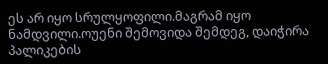ეს არ იყო სრულყოფილი.მაგრამ იყო ნამდვილი.ოუენი შემოვიდა შემდეგ, დაიჭირა პალიკების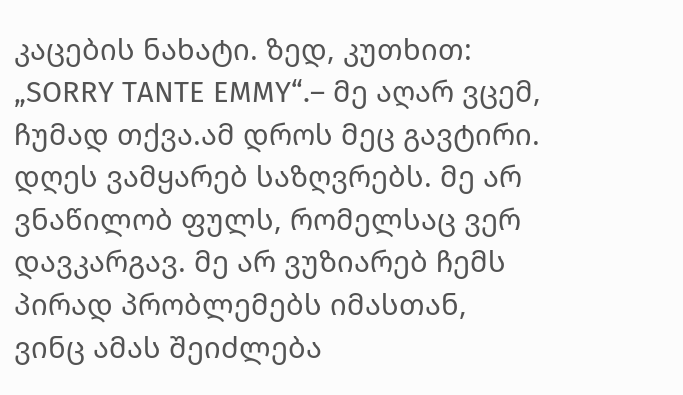კაცების ნახატი. ზედ, კუთხით: „SORRY TANTE EMMY“.– მე აღარ ვცემ, ჩუმად თქვა.ამ დროს მეც გავტირი.
დღეს ვამყარებ საზღვრებს. მე არ ვნაწილობ ფულს, რომელსაც ვერ დავკარგავ. მე არ ვუზიარებ ჩემს პირად პრობლემებს იმასთან, ვინც ამას შეიძლება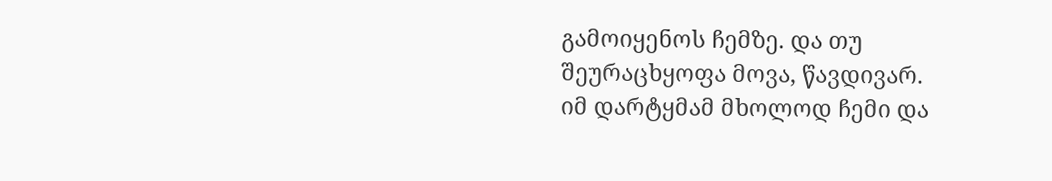გამოიყენოს ჩემზე. და თუ შეურაცხყოფა მოვა, წავდივარ.
იმ დარტყმამ მხოლოდ ჩემი და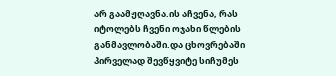არ გაამჟღავნა.ის აჩვენა, რას იტოლებს ჩვენი ოჯახი წლების განმავლობაში.და ცხოვრებაში პირველად შევწყვიტე სიჩუმეს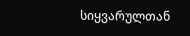სიყვარულთან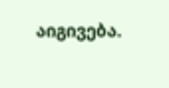აიგივება.